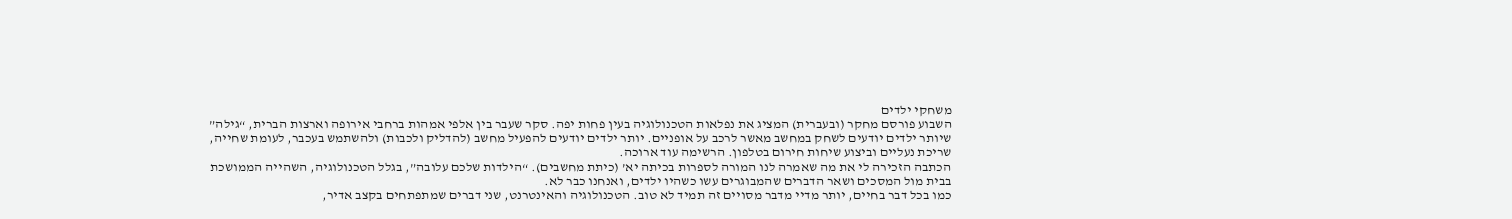משחקי ילדים
השבוע פורסם מחקר (ובעברית) המציג את נפלאות הטכנולוגיה בעין פחות יפה. סקר שעבר בין אלפי אמהות ברחבי אירופה וארצות הברית, “גילה” שיותר ילדים יודעים לשחק במחשב מאשר לרכב על אופניים. יותר ילדים יודעים להפעיל מחשב (להדליק ולכבות) ולהשתמש בעכבר, לעומת שחייה, שריכת נעליים וביצוע שיחות חירום בטלפון. הרשימה עוד ארוכה.
הכתבה הזכירה לי את מה שאמרה לנו המורה לספרות בכיתה יא’ (כיתת מחשבים). “הילדות שלכם עלובה”, בגלל הטכנולוגיה, השהייה הממושכת בבית מול המסכים ושאר הדברים שהמבוגרים עשו כשהיו ילדים, ואנחנו כבר לא.
כמו בכל דבר בחיים, יותר מדיי מדבר מסויים זה תמיד לא טוב. הטכנולוגיה והאינטרנט, שני דברים שמתפתחים בקצב אדיר,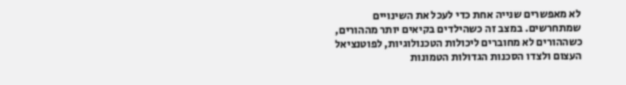לא מאפשרים שנייה אחת כדי לעכל את השינויים שמתחרשים. במצב זה כשהילדים בקיאים יותר מההורים, כשההורים לא מחוברים ליכולות הטכנולוגיות, לפוטנציאל העצום ולצדו הסכנות הגדולות הטמונות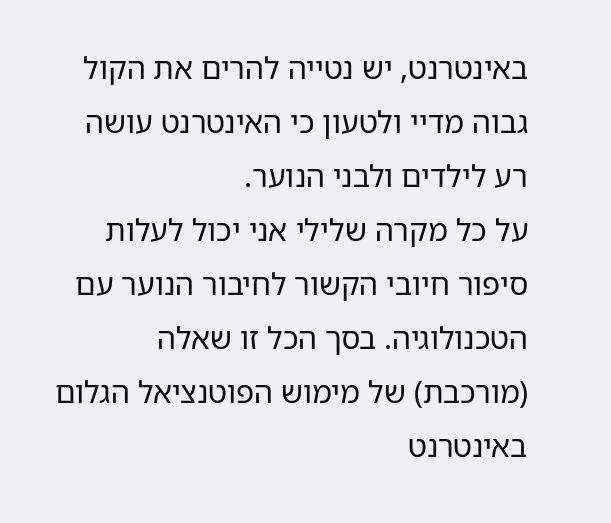באינטרנט, יש נטייה להרים את הקול גבוה מדיי ולטעון כי האינטרנט עושה רע לילדים ולבני הנוער.
על כל מקרה שלילי אני יכול לעלות סיפור חיובי הקשור לחיבור הנוער עם הטכנולוגיה. בסך הכל זו שאלה (מורכבת) של מימוש הפוטנציאל הגלום באינטרנט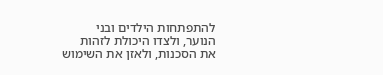להתפתחות הילדים ובני הנוער, ולצדו היכולת לזהות את הסכנות, ולאזן את השימוש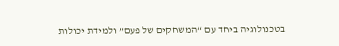בטכנולוגיה ביחד עם “המשחקים של פעם” ולמידת יכולות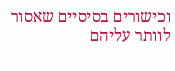וכישורים בסיסיים שאסור לוותר עליהם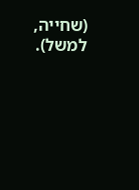(שחייה, למשל).